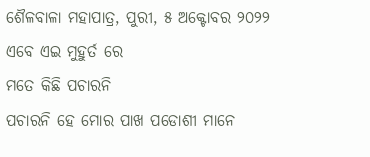ଶୈଳବାଳା ମହାପାତ୍ର, ପୁରୀ, ୫ ଅକ୍ଟୋବର ୨୦୨୨
ଏବେ ଏଇ ମୁହୁର୍ତ ରେ
ମତେ କିଛି ପଚାରନି
ପଚାରନି ହେ ମୋର ପାଖ ପଡୋଶୀ ମାନେ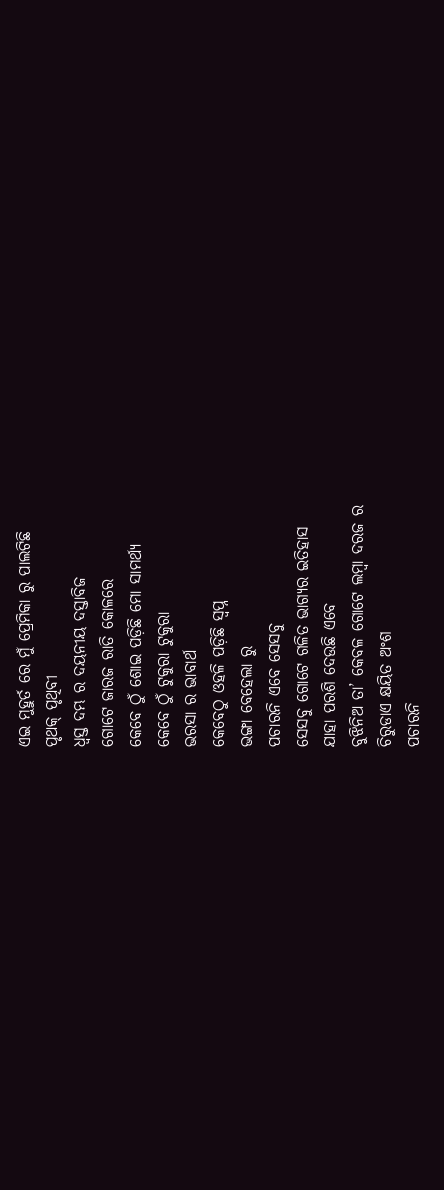ଏଇ ମୁହୁର୍ତ ରେ ମୁଁ ପ୍ରେମିକା ରୁ ପାଲଟିଛି
ପୃଥକ୍ ପୃଥିବୀ
ଧ୍ବସ୍ତ ଦମ୍ଭ ର ଦୟନୀୟ ଦସ୍ତାବିଜ
ଗୋଟେ ଜାରଜ ରାତି କୋଳରେ
କେବେ ଠୁଁ ଶୋଇ ପଡ଼ିଛି ମୋ ସାମର୍ଥ୍ୟ
କେବେ ଠୁଁ ଟୁକୁରା ଟୁକୁରା
ଭରସା ର ଭାବାର୍ଥ
କେବେଠୁ ଓହଳି ପଡ଼ିଛି ସ୍ଵପ୍ନ
ଭଙ୍ଗା ବେହେଲା ରୁ
ପଚାରନି ଏବେ ସେସବୁ
ସେସବୁ ଗୋଟେ ଗଳିତ ଭାଗ୍ୟର ଇତିହାସ
ଯାହା ପରଶି ଦେଉଛି ଏବେ
ବୁଝିନିଅ ତା’ କେବଳ ଗୋଟେ ଲମ୍ବା ଦରଜ ର
ଚିରୁଡାଏ କ୍ଷୟିତ ଅଂଶ
ପଚାରନି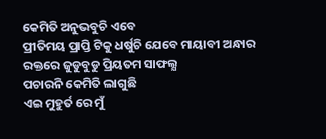କେମିତି ଅନୁଭବୁଚି ଏବେ
ପ୍ରୀତିମୟ ପ୍ରାପ୍ତି ଟିକୁ ଧର୍ଷୁଚି ଯେବେ ମାୟାବୀ ଅନ୍ଧାର
ରକ୍ତରେ ଜୁଡୁବୁଡୁ ପ୍ରିୟତମ ସାଫଲ୍ଯ
ପଚାରନି କେମିତି ଲାଗୁଛି
ଏଇ ମୁହୁର୍ତ ରେ ମୁଁ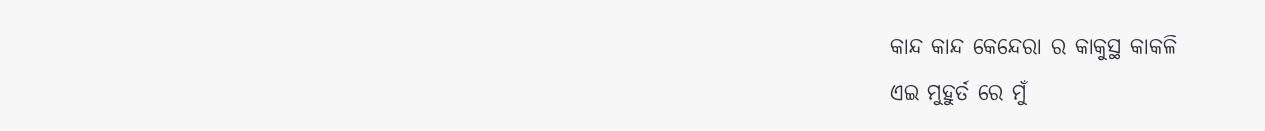କାନ୍ଦ କାନ୍ଦ କେନ୍ଦେରା ର କାକୁସ୍ଥ କାକଳି
ଏଇ ମୁହୁର୍ତ ରେ ମୁଁ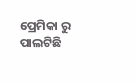ପ୍ରେମିକା ରୁ ପାଲଟିଛି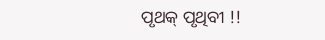ପୃଥକ୍ ପୃଥିବୀ !!